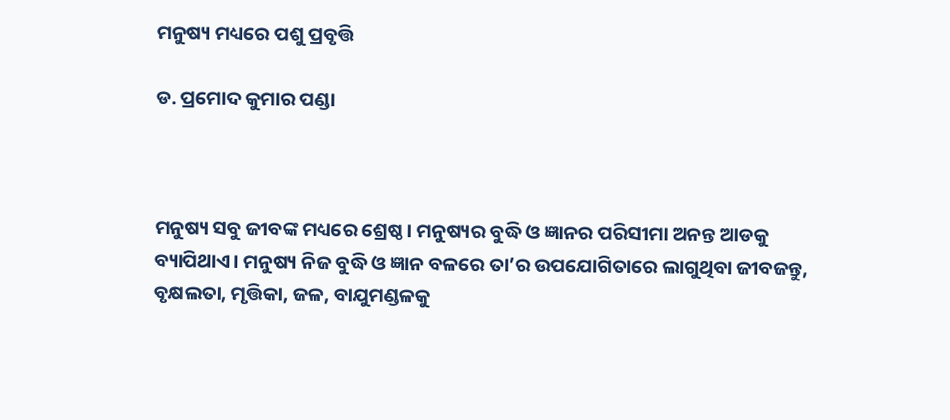ମନୁଷ୍ୟ ମଧ୍ୟରେ ପଶୁ ପ୍ରବୃତ୍ତି

ଡ. ପ୍ରମୋଦ କୁମାର ପଣ୍ଡା



ମନୁଷ୍ୟ ସବୁ ଜୀବଙ୍କ ମଧ୍ୟରେ ଶ୍ରେଷ୍ଠ। ମନୁଷ୍ୟର ବୁଦ୍ଧି ଓ ଜ୍ଞାନର ପରିସୀମା ଅନନ୍ତ ଆଡକୁ ବ୍ୟାପିଥାଏ। ମନୁଷ୍ୟ ନିଜ ବୁଦ୍ଧି ଓ ଜ୍ଞାନ ବଳରେ ତା’ର ଉପଯୋଗିତାରେ ଲାଗୁଥିବା ଜୀବଜନ୍ତୁ, ବୃକ୍ଷଲତା, ମୃତ୍ତିକା, ଜଳ, ବାଯୁମଣ୍ଡଳକୁ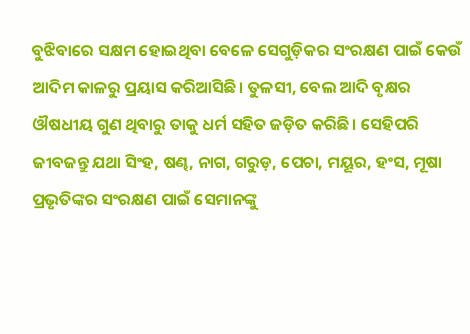ବୁଝିବାରେ ସକ୍ଷମ ହୋଇଥିବା ବେଳେ ସେଗୁଡ଼ିକର ସଂରକ୍ଷଣ ପାଇଁ କେଉଁ ଆଦିମ କାଳରୁ ପ୍ରୟାସ କରିଆସିଛି। ତୁଳସୀ, ବେଲ ଆଦି ବୃକ୍ଷର ଔଷଧୀୟ ଗୁଣ ଥିବାରୁ ତାକୁ ଧର୍ମ ସହିତ ଜଡ଼ିତ କରିଛି। ସେହିପରି ଜୀବଜନ୍ତୁ ଯଥା ସିଂହ, ଷଣ୍ଢ, ନାଗ, ଗରୁଡ଼, ପେଚା, ମୟୂର, ହଂସ, ମୂଷା ପ୍ରଭୃତିଙ୍କର ସଂରକ୍ଷଣ ପାଇଁ ସେମାନଙ୍କୁ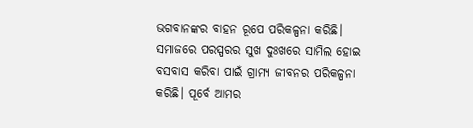ଭଗବାନଙ୍କର ବାହନ ରୂପେ ପରିକଳ୍ପନା କରିଛି। ସମାଜରେ ପରସ୍ପରର ସୁଖ ଦୁଃଖରେ ସାମିଲ ହୋଇ ବସବାସ କରିବା ପାଇଁ ଗ୍ରାମ୍ୟ ଜୀବନର ପରିକଳ୍ପନା କରିଛି। ପୂର୍ବେ ଆମର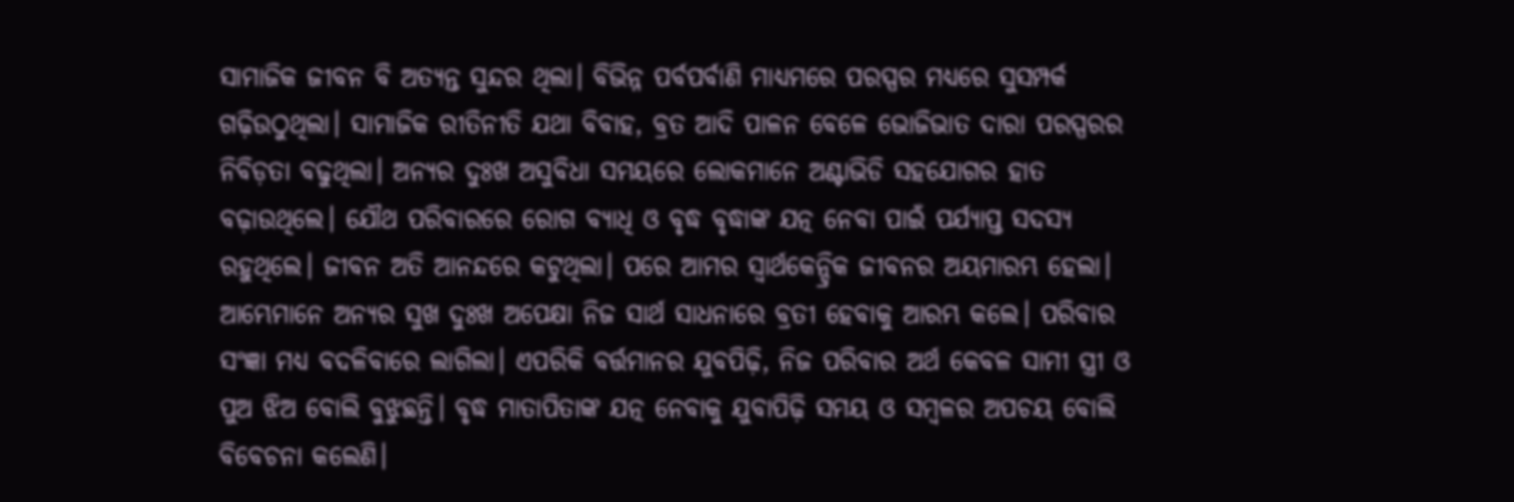ସାମାଜିକ ଜୀବନ ବି ଅତ୍ୟନ୍ତ ସୁନ୍ଦର ଥିଲା। ବିଭିନ୍ନ ପର୍ବପର୍ବାଣି ମାଧ୍ୟମରେ ପରସ୍ପର ମଧ୍ୟରେ ସୁସମ୍ପର୍କ ଗଢ଼ିଉଠୁଥିଲା। ସାମାଜିକ ରୀତିନୀତି ଯଥା ବିବାହ, ବ୍ରତ ଆଦି ପାଳନ ବେଳେ ଭୋଜିଭାତ ଦାରା ପରସ୍ପରର ନିବିଡ଼ତା ବଢୁଥିଲା। ଅନ୍ୟର ଦୁଃଖ ଅସୁବିଧା ସମୟରେ ଲୋକମାନେ ଅଣ୍ଟାଭିଡି ସହଯୋଗର ହାତ ବଢ଼ାଉଥିଲେ। ଯୌଥ ପରିବାରରେ ରୋଗ ବ୍ୟାଧି ଓ ବୃଦ୍ଧ ବୃଦ୍ଧାଙ୍କ ଯତ୍ନ ନେବା ପାଇଁ ପର୍ଯ୍ୟାପ୍ତ ସଦସ୍ୟ ରହୁଥିଲେ। ଜୀବନ ଅତି ଆନନ୍ଦରେ କଟୁଥିଲା। ପରେ ଆମର ସ୍ବାର୍ଥକେନ୍ଦ୍ରିକ ଜୀବନର ଅୟମାରମ୍ଭ ହେଲା। ଆମ୍ଭେମାନେ ଅନ୍ୟର ସୁଖ ଦୁଃଖ ଅପେକ୍ଷା ନିଜ ସାର୍ଥ ସାଧନାରେ ବ୍ରତୀ ହେବାକୁ ଆରମ୍ଭ କଲେ। ପରିବାର ସଂଜ୍ଞା ମଧ୍ୟ ବଦଳିବାରେ ଲାଗିଲା। ଏପରିକି ବର୍ତ୍ତମାନର ଯୁବପିଢ଼ି, ନିଜ ପରିବାର ଅର୍ଥ କେବଳ ସାମୀ ସ୍ତ୍ରୀ ଓ ପୁଅ ଝିଅ ବୋଲି ବୁଝୁଛନ୍ତି। ବୃଦ୍ଧ ମାତାପିତାଙ୍କ ଯତ୍ନ ନେବାକୁ ଯୁବାପିଢ଼ି ସମୟ ଓ ସମ୍ବଳର ଅପଚୟ ବୋଲି ବିବେଚନା କଲେଣି।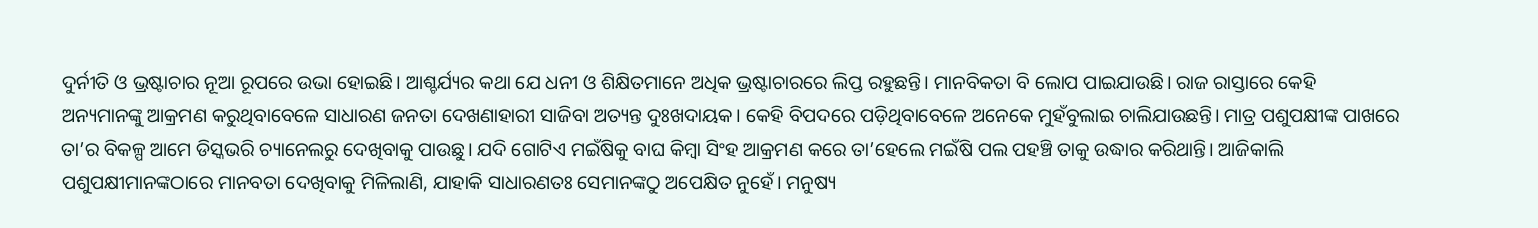ଦୁର୍ନୀତି ଓ ଭ୍ରଷ୍ଟାଚାର ନୂଆ ରୂପରେ ଉଭା ହୋଇଛି। ଆଶ୍ଚର୍ଯ୍ୟର କଥା ଯେ ଧନୀ ଓ ଶିକ୍ଷିତମାନେ ଅଧିକ ଭ୍ରଷ୍ଟାଚାରରେ ଲିପ୍ତ ରହୁଛନ୍ତି। ମାନବିକତା ବି ଲୋପ ପାଇଯାଉଛି। ରାଜ ରାସ୍ତାରେ କେହି ଅନ୍ୟମାନଙ୍କୁ ଆକ୍ରମଣ କରୁଥିବାବେଳେ ସାଧାରଣ ଜନତା ଦେଖଣାହାରୀ ସାଜିବା ଅତ୍ୟନ୍ତ ଦୁଃଖଦାୟକ। କେହି ବିପଦରେ ପଡ଼ିଥିବାବେଳେ ଅନେକେ ମୁହଁବୁଲାଇ ଚାଲିଯାଉଛନ୍ତି। ମାତ୍ର ପଶୁପକ୍ଷୀଙ୍କ ପାଖରେ ତା’ର ବିକଳ୍ପ ଆମେ ଡିସ୍କଭରି ଚ୍ୟାନେଲରୁ ଦେଖିବାକୁ ପାଉଛୁ। ଯଦି ଗୋଟିଏ ମଇଁଷିକୁ ବାଘ କିମ୍ବା ସିଂହ ଆକ୍ରମଣ କରେ ତା’ହେଲେ ମଇଁଷି ପଲ ପହଞ୍ଚି ତାକୁ ଉଦ୍ଧାର କରିଥାନ୍ତି। ଆଜିକାଲି ପଶୁପକ୍ଷୀମାନଙ୍କଠାରେ ମାନବତା ଦେଖିବାକୁ ମିଳିଲାଣି, ଯାହାକି ସାଧାରଣତଃ ସେମାନଙ୍କଠୁ ଅପେକ୍ଷିତ ନୁହେଁ। ମନୁଷ୍ୟ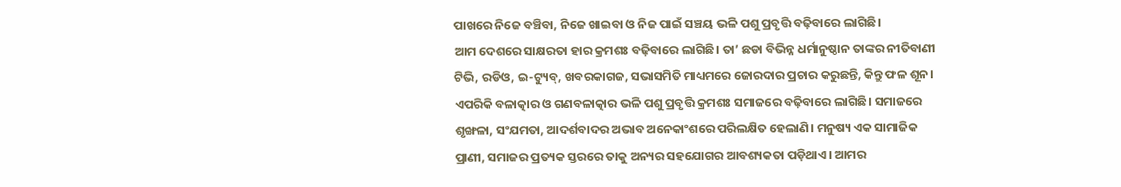ପାଖରେ ନିଜେ ବଞ୍ଚିବା, ନିଜେ ଖାଇବା ଓ ନିଜ ପାଇଁ ସଞ୍ଚୟ ଭଳି ପଶୁ ପ୍ରବୃତ୍ତି ବଢ଼ିବାରେ ଲାଗିଛି।
ଆମ ଦେଶରେ ସାକ୍ଷରତା ହାର କ୍ରମଶଃ ବଢ଼ିବାରେ ଲାଗିଛି। ତା’ ଛଡା ବିଭିନ୍ନ ଧର୍ମାନୁଷ୍ଠାନ ତାଙ୍କର ନୀତିବାଣୀ ଟିଭି, ରଡିଓ, ଇ-ଟ୍ୟୁବ୍‌, ଖବରକାଗଜ, ସଭାସମିତି ମାଧ୍ୟମରେ ଜୋରଦାର ପ୍ରଚାର କରୁଛନ୍ତି, କିନ୍ତୁ ଫଳ ଶୂନ। ଏପରିକି ବଳାତ୍କାର ଓ ଗଣବଳାତ୍କାର ଭଳି ପଶୁ ପ୍ରବୃତ୍ତି କ୍ରମଶଃ ସମାଜରେ ବଢ଼ିବାରେ ଲାଗିଛି। ସମାଜରେ ଶୃଙ୍ଖଳା, ସଂଯମତା, ଆଦର୍ଶବାଦର ଅଭାବ ଅନେକାଂଶରେ ପରିଲକ୍ଷିତ ହେଲାଣି। ମନୁଷ୍ୟ ଏକ ସାମାଜିକ ପ୍ରାଣୀ, ସମାଜର ପ୍ରତ୍ୟକ ସ୍ତରରେ ତାକୁ ଅନ୍ୟର ସହଯୋଗର ଆବଶ୍ୟକତା ପଡ଼ିଥାଏ। ଆମର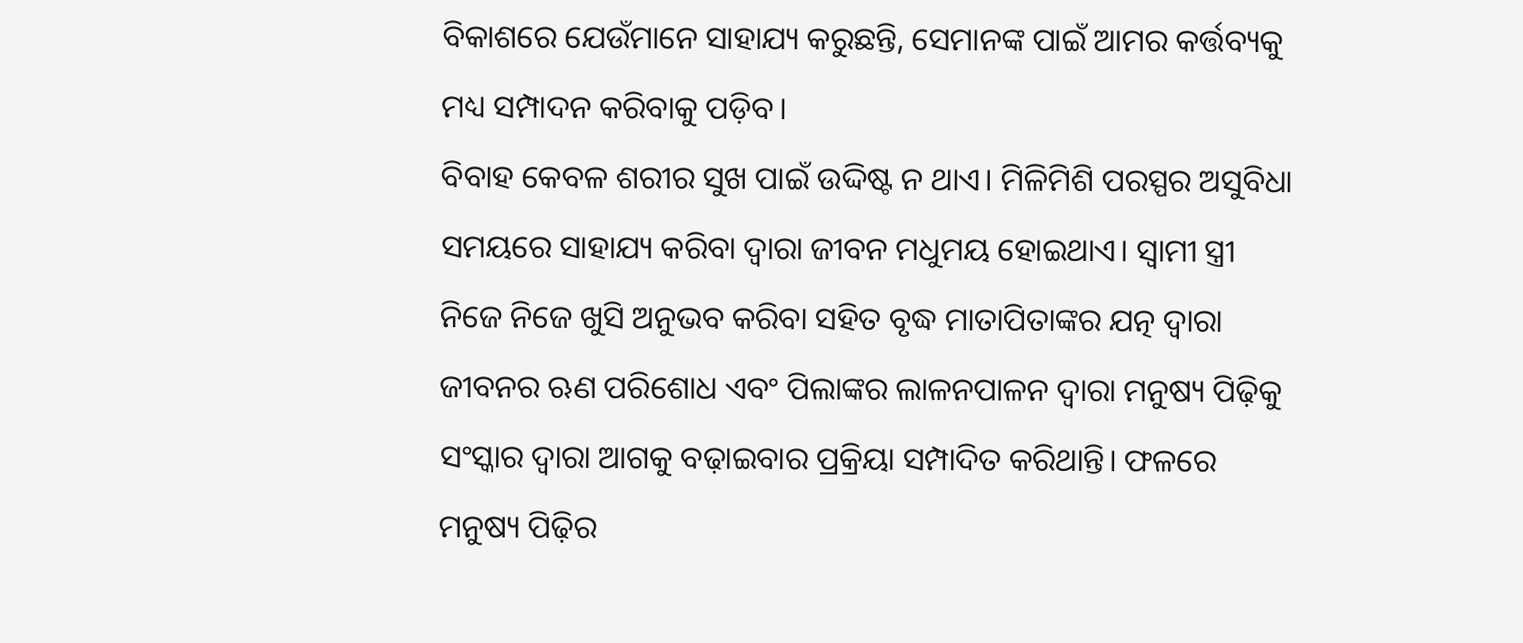ବିକାଶରେ ଯେଉଁମାନେ ସାହାଯ୍ୟ କରୁଛନ୍ତି, ସେମାନଙ୍କ ପାଇଁ ଆମର କର୍ତ୍ତବ୍ୟକୁ ମଧ୍ୟ ସମ୍ପାଦନ କରିବାକୁ ପଡ଼ିବ।
ବିବାହ କେବଳ ଶରୀର ସୁଖ ପାଇଁ ଉଦ୍ଦିଷ୍ଟ ନ ଥାଏ। ମିଳିମିଶି ପରସ୍ପର ଅସୁବିଧା ସମୟରେ ସାହାଯ୍ୟ କରିବା ଦ୍ୱାରା ଜୀବନ ମଧୁମୟ ହୋଇଥାଏ। ସ୍ବାମୀ ସ୍ତ୍ରୀ ନିଜେ ନିଜେ ଖୁସି ଅନୁଭବ କରିବା ସହିତ ବୃଦ୍ଧ ମାତାପିତାଙ୍କର ଯତ୍ନ ଦ୍ୱାରା ଜୀବନର ଋଣ ପରିଶୋଧ ଏବଂ ପିଲାଙ୍କର ଲାଳନପାଳନ ଦ୍ୱାରା ମନୁଷ୍ୟ ପିଢ଼ିକୁ ସଂସ୍କାର ଦ୍ୱାରା ଆଗକୁ ବଢ଼ାଇବାର ପ୍ରକ୍ରିୟା ସମ୍ପାଦିତ କରିଥାନ୍ତି। ଫଳରେ ମନୁଷ୍ୟ ପିଢ଼ିର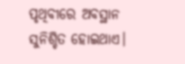ପୃଥିବୀରେ ଅବସ୍ଥାନ ସୁନିଶ୍ଚିତ ହୋଇଥାଏ।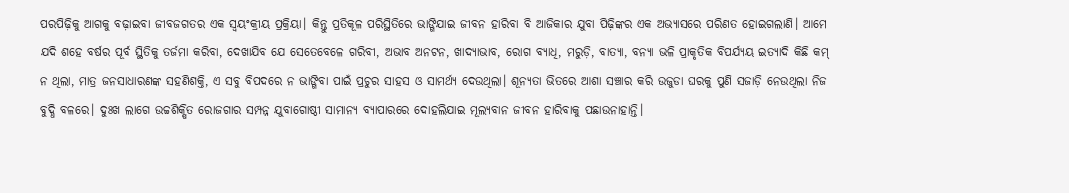ପରପିଢ଼ିକୁ ଆଗକୁ ବଢ଼ାଇବା ଜୀବଜଗତର ଏକ ସ୍ବୟଂକ୍ରୀୟ ପ୍ରକ୍ରିୟା। କିନ୍ତୁ ପ୍ରତିକୂଳ ପରିସ୍ଥିତିରେ ଭାଙ୍ଗିଯାଇ ଜୀବନ ହାରିବା ବି ଆଜିକାର ଯୁବା ପିଢ଼ିଙ୍କର ଏକ ଅଭ୍ୟାସରେ ପରିଣତ ହୋଇଗଲାଣି। ଆମେ ଯଦି ଶହେ ବର୍ଷର ପୂର୍ବ ସ୍ଥିତିକୁ ତର୍ଜମା କରିବା, ଦେଖାଯିବ ଯେ ସେତେବେଳେ ଗରିବୀ, ଅଭାବ ଅନଟନ, ଖାଦ୍ୟାଭାବ, ରୋଗ ବ୍ୟାଧି, ମରୁଡ଼ି, ବାତ୍ୟା, ବନ୍ୟା ଭଳି ପ୍ରାକୃତିକ ବିପର୍ଯ୍ୟୟ ଇତ୍ୟାଦି କିଛି କମ୍‌ ନ ଥିଲା, ମାତ୍ର ଜନସାଧାରଣଙ୍କ ସହଣିଶକ୍ତି, ଏ ସବୁ ବିପଦରେ ନ ଭାଙ୍ଗିବା ପାଇଁ ପ୍ରଚୁର ସାହସ ଓ ସାମର୍ଥ୍ୟ ଦେଉଥିଲା। ଶୂନ୍ୟତା ଭିତରେ ଆଶା ସଞ୍ଚାର କରି ଉଜୁଡା ଘରକୁ ପୁଣି ସଜାଡ଼ି ନେଉଥିଲା ନିଜ ବୁଦ୍ଧି ବଳରେ। ଦୁଃଖ ଲାଗେ ଉଚ୍ଚଶିକ୍ଷିତ ରୋଜଗାର ସମ୍ପନ୍ନ ଯୁବାଗୋଷ୍ଠୀ ସାମାନ୍ୟ ବ୍ୟାପାରରେ ଦୋହଲିଯାଇ ମୂଲ୍ୟବାନ ଜୀବନ ହାରିବାକୁ ପଛାଉନାହାନ୍ତି।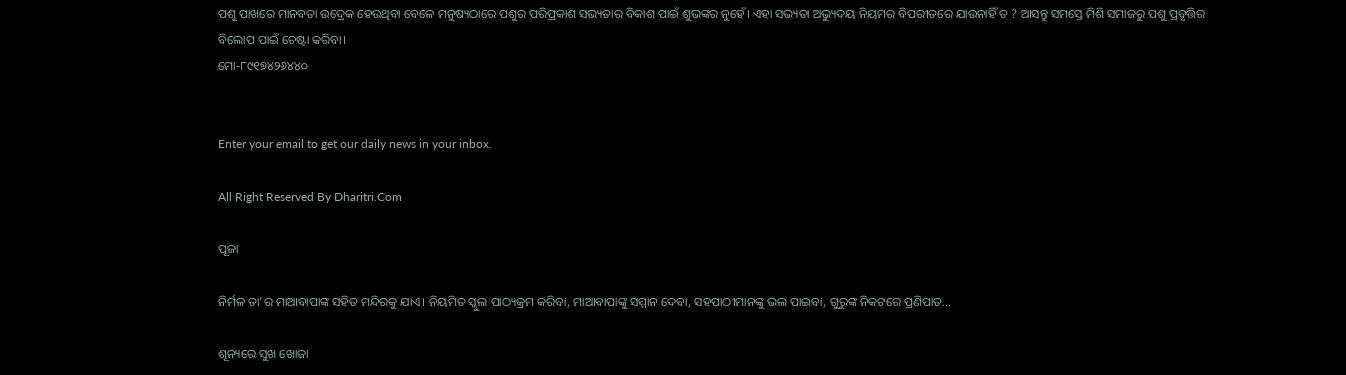ପଶୁ ପାଖରେ ମାନବତା ଉଦ୍ରେକ ହେଉଥିବା ବେଳେ ମନୁଷ୍ୟଠାରେ ପଶୁର ପରିପ୍ରକାଶ ସଭ୍ୟତାର ବିକାଶ ପାଇଁ ଶୁଭଙ୍କର ନୁହେଁ। ଏହା ସଭ୍ୟତା ଅଭ୍ୟୁଦୟ ନିୟମର ବିପରୀତରେ ଯାଉନାହିଁ ତ ? ଆସନ୍ତୁ ସମସ୍ତେ ମିଶି ସମାଜରୁ ପଶୁ ପ୍ରବୃତ୍ତିର ବିଲୋପ ପାଇଁ ଚେଷ୍ଟା କରିବା।
ମୋ-୮୯୧୭୪୨୬୪୪୦


Enter your email to get our daily news in your inbox.

All Right Reserved By Dharitri.Com

ପୂଜା

ନିର୍ମଳ ତା’ର ମାଆବାପାଙ୍କ ସହିତ ମନ୍ଦିରକୁ ଯାଏ। ନିୟମିତ ସ୍କୁଲ ପାଠ୍ୟକ୍ରମ କରିବା, ମାଆବାପାଙ୍କୁ ସମ୍ମାନ ଦେବା, ସହପାଠୀମାନଙ୍କୁ ଭଲ ପାଇବା, ଗୁରୁଙ୍କ ନିକଟରେ ପ୍ରଣିପାତ...

ଶୂନ୍ୟରେ ସୁଖ ଖୋଜା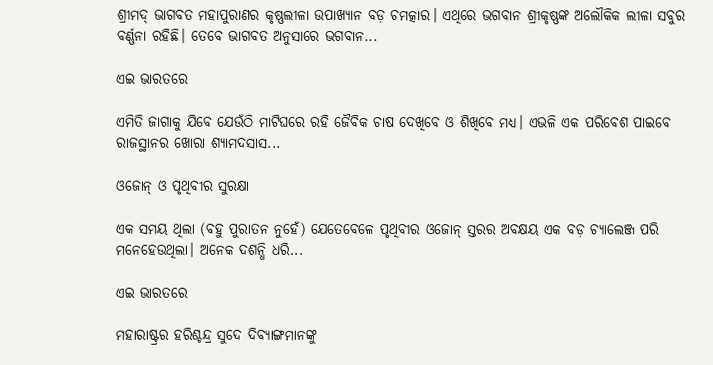ଶ୍ରୀମଦ୍‌ ଭାଗବତ ମହାପୁରାଣର କୃଷ୍ଣଲୀଳା ଉପାଖ୍ୟାନ ବଡ଼ ଚମତ୍କାର। ଏଥିରେ ଭଗବାନ ଶ୍ରୀକୃଷ୍ଣଙ୍କ ଅଲୌକିକ ଲୀଳା ସବୁର ବର୍ଣ୍ଣନା ରହିଛି। ତେବେ ଭାଗବତ ଅନୁସାରେ ଭଗବାନ...

ଏଇ ଭାରତରେ

ଏମିତି ଜାଗାକୁ ଯିବେ ଯେଉଁଠି ମାଟିଘରେ ରହି ଜୈବିକ ଚାଷ ଦେଖିବେ ଓ ଶିଖିବେ ମଧ୍ୟ। ଏଭଳି ଏକ ପରିବେଶ ପାଇବେ ରାଜସ୍ଥାନର ଖୋରା ଶ୍ୟାମଦସାସ...

ଓଜୋନ୍‌ ଓ ପୃଥିବୀର ସୁରକ୍ଷା

ଏକ ସମୟ ଥିଲା (ବହୁ ପୁରାତନ ନୁହେଁ) ଯେତେବେଳେ ପୃଥିବୀର ଓଜୋନ୍‌ ସ୍ତରର ଅବକ୍ଷୟ ଏକ ବଡ଼ ଚ୍ୟାଲେଞ୍ଜ ପରି ମନେହେଉଥିଲା। ଅନେକ ଦଶନ୍ଧି ଧରି...

ଏଇ ଭାରତରେ

ମହାରାଷ୍ଟ୍ରର ହରିଶ୍ଚନ୍ଦ୍ର ସୁଦେ ଦିବ୍ୟାଙ୍ଗମାନଙ୍କୁ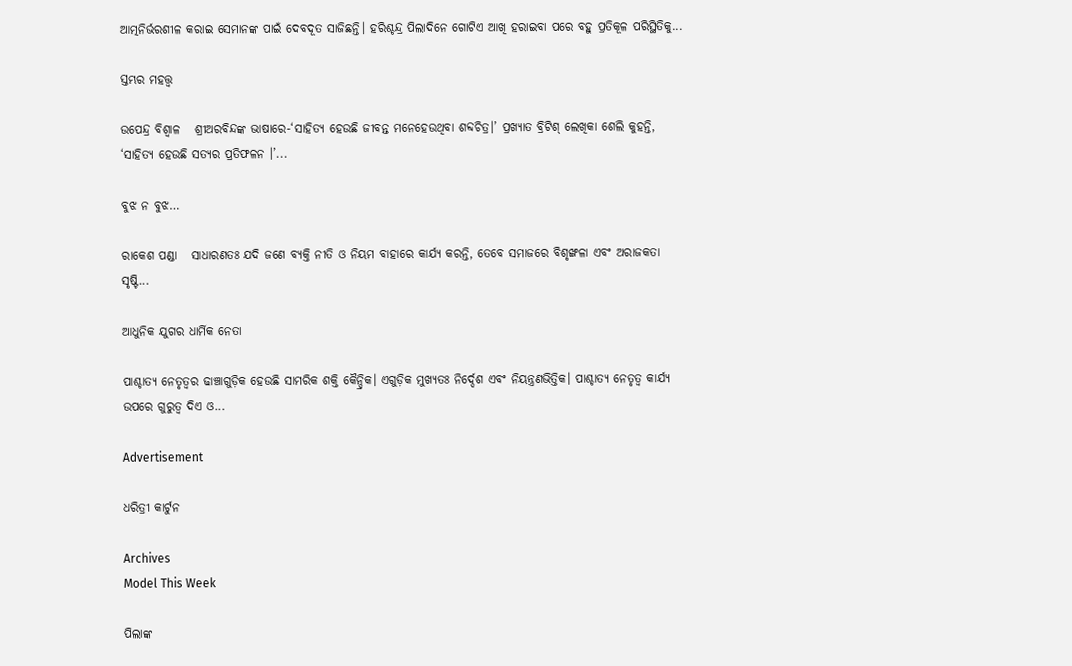ଆତ୍ମନିର୍ଭରଶୀଳ କରାଇ ସେମାନଙ୍କ ପାଇଁ ଦେବଦୂତ ସାଜିଛନ୍ତି। ହରିଶ୍ଚନ୍ଦ୍ର ପିଲାଦିନେ ଗୋଟିଏ ଆଖି ହରାଇବା ପରେ ବହୁ ପ୍ରତିକୂଳ ପରିସ୍ଥିତିକୁ...

ସ୍ତମ୍ଭର ମହତ୍ତ୍ୱ

ଉପେନ୍ଦ୍ର ବିଶ୍ୱାଳ   ଶ୍ରୀଅରବିନ୍ଦଙ୍କ ଭାଷାରେ-‘ସାହିତ୍ୟ ହେଉଛି ଜୀବନ୍ତ ମନେହେଉଥିବା ଶବ୍ଦଚିତ୍ର।’ ପ୍ରଖ୍ୟାତ ବ୍ରିଟିଶ୍‌ ଲେଖିକା ଶେଲି କୁହନ୍ତି, ‘ସାହିତ୍ୟ ହେଉଛି ସତ୍ୟର ପ୍ରତିଫଳନ ।’...

ବୁଝ ନ ବୁଝ…

ରାକେଶ ପଣ୍ଡା   ସାଧାରଣତଃ ଯଦି ଜଣେ ବ୍ୟକ୍ତି ନୀତି ଓ ନିୟମ ବାହାରେ କାର୍ଯ୍ୟ କରନ୍ତି, ତେବେ ସମାଜରେ ବିଶୃଙ୍ଖଳା ଏବଂ ଅରାଜକତା ସୃଷ୍ଟି...

ଆଧୁନିକ ଯୁଗର ଧାର୍ମିକ ନେତା

ପାଶ୍ଚାତ୍ୟ ନେତୃତ୍ୱର ଢାଞ୍ଚାଗୁଡ଼ିକ ହେଉଛି ସାମରିକ ଶକ୍ତି କୈନ୍ଦ୍ରିକ। ଏଗୁଡ଼ିକ ମୁଖ୍ୟତଃ ନିର୍ଦ୍ଦେଶ ଏବଂ ନିୟନ୍ତ୍ରଣଭିତ୍ତିକ। ପାଶ୍ଚାତ୍ୟ ନେତୃତ୍ୱ କାର୍ଯ୍ୟ ଉପରେ ଗୁରୁତ୍ୱ ଦିଏ ଓ...

Advertisement

ଧରିତ୍ରୀ କାର୍ଟୁନ

Archives
Model This Week

ପିଲାଙ୍କ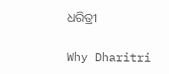ଧରିତ୍ରୀ

Why Dharitri